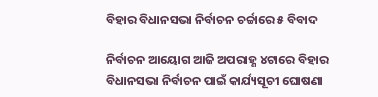ବିହାର ବିଧାନସଭା ନିର୍ବାଚନ ଚର୍ଚ୍ଚାରେ ୫ ବିବାଦ

ନିର୍ବାଚନ ଆୟୋଗ ଆଜି ଅପରାହ୍ଣ ୪ଟାରେ ବିହାର ବିଧାନସଭା ନିର୍ବାଚନ ପାଇଁ କାର୍ଯ୍ୟସୂଚୀ ଘୋଷଣା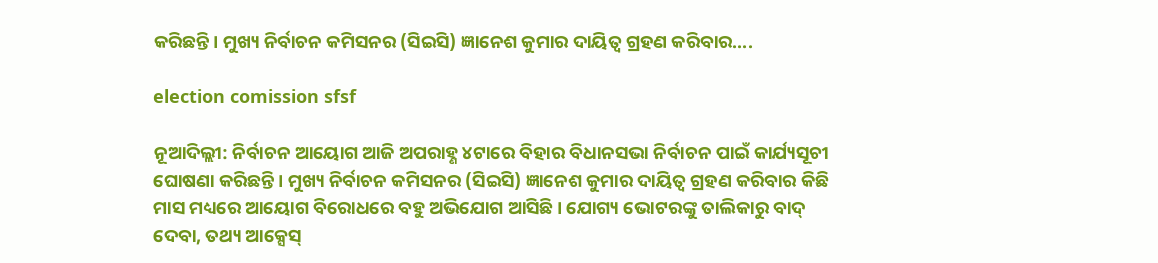କରିଛନ୍ତି। ମୁଖ୍ୟ ନିର୍ବାଚନ କମିସନର (ସିଇସି) ଜ୍ଞାନେଶ କୁମାର ଦାୟିତ୍ବ ଗ୍ରହଣ କରିବାର....

election comission sfsf

ନୂଆଦିଲ୍ଲୀ: ନିର୍ବାଚନ ଆୟୋଗ ଆଜି ଅପରାହ୍ଣ ୪ଟାରେ ବିହାର ବିଧାନସଭା ନିର୍ବାଚନ ପାଇଁ କାର୍ଯ୍ୟସୂଚୀ ଘୋଷଣା କରିଛନ୍ତି। ମୁଖ୍ୟ ନିର୍ବାଚନ କମିସନର (ସିଇସି) ଜ୍ଞାନେଶ କୁମାର ଦାୟିତ୍ବ ଗ୍ରହଣ କରିବାର କିଛି ମାସ ମଧ୍ୟରେ ଆୟୋଗ ବିରୋଧରେ ବହୁ ଅଭିଯୋଗ ଆସିଛି। ଯୋଗ୍ୟ ଭୋଟରଙ୍କୁ ତାଲିକାରୁ ବାଦ୍ ଦେବା, ତଥ୍ୟ ଆକ୍ସେସ୍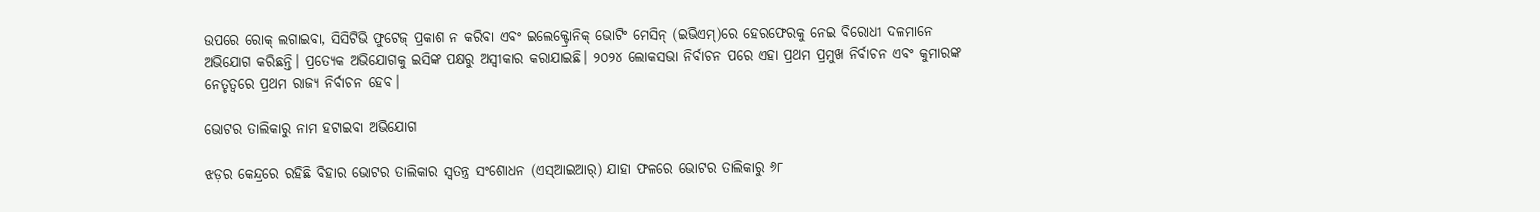ଉପରେ ରୋକ୍ ଲଗାଇବା, ସିସିଟିଭି ଫୁଟେଜ୍ ପ୍ରକାଶ ନ କରିବା ଏବଂ ଇଲେକ୍ଟ୍ରୋନିକ୍ ଭୋଟିଂ ମେସିନ୍ (ଇଭିଏମ୍)ରେ ହେରଫେରକୁ ନେଇ ବିରୋଧୀ ଦଳମାନେ ଅଭିଯୋଗ କରିଛନ୍ତି। ପ୍ରତ୍ୟେକ ଅଭିଯୋଗକୁ ଇସିଙ୍କ ପକ୍ଷରୁ ଅସ୍ବୀକାର କରାଯାଇଛି। ୨୦୨୪ ଲୋକସଭା ନିର୍ବାଚନ ପରେ ଏହା ପ୍ରଥମ ପ୍ରମୁଖ ନିର୍ବାଚନ ଏବଂ କୁମାରଙ୍କ ନେତୃତ୍ୱରେ ପ୍ରଥମ ରାଜ୍ୟ ନିର୍ବାଚନ ହେବ।

ଭୋଟର ତାଲିକାରୁ ‌ନାମ ହଟାଇବା ଅଭିଯୋଗ

ଝଡ଼ର କେନ୍ଦ୍ରରେ ରହିଛି ବିହାର ଭୋଟର ତାଲିକାର ସ୍ୱତନ୍ତ୍ର ସଂଶୋଧନ (ଏସ୍‌ଆଇଆର୍‌) ଯାହା ଫଳରେ ଭୋଟର ତାଲିକାରୁ ୬୮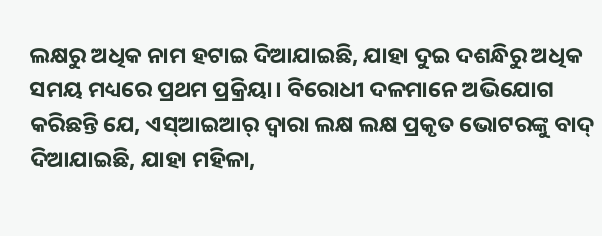ଲକ୍ଷରୁ ଅଧିକ ନାମ ହଟାଇ ଦିଆଯାଇଛି, ଯାହା ଦୁଇ ଦଶନ୍ଧିରୁ ଅଧିକ ସମୟ ମଧ୍ୟରେ ପ୍ରଥମ ପ୍ରକ୍ରିୟା। ବିରୋଧୀ ଦଳମାନେ ଅଭିଯୋଗ କରିଛନ୍ତି ଯେ, ଏସ୍‌ଆଇଆର୍‌ ଦ୍ୱାରା ଲକ୍ଷ ଲକ୍ଷ ପ୍ରକୃତ ଭୋଟରଙ୍କୁ ବାଦ୍ ଦିଆଯାଇଛି, ଯାହା ମହିଳା,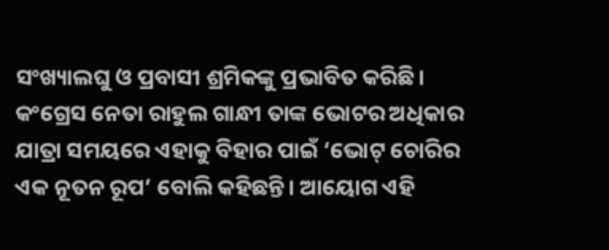ସଂଖ୍ୟାଲଘୁ ଓ ପ୍ରବାସୀ ଶ୍ରମିକଙ୍କୁ ପ୍ରଭାବିତ କରିଛି। କଂଗ୍ରେସ ନେତା ରାହୁଲ ଗାନ୍ଧୀ ତାଙ୍କ ଭୋଟର ଅଧିକାର ଯାତ୍ରା ସମୟରେ ଏହାକୁ ବିହାର ପାଇଁ ‘ଭୋଟ୍ ଚୋରିର ଏକ ନୂତନ ରୂପ’ ବୋଲି କହିଛନ୍ତି। ଆୟୋଗ ଏହି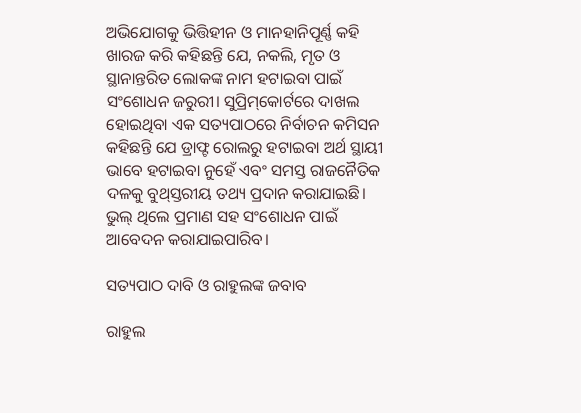ଅଭିଯୋଗକୁ ଭିତ୍ତିହୀନ ଓ ମାନହାନିପୂର୍ଣ୍ଣ କହି ଖାରଜ କରି କହିଛନ୍ତି ଯେ, ନକଲି, ମୃତ ଓ ସ୍ଥାନାନ୍ତରିତ ଲୋକଙ୍କ ନାମ ହଟାଇବା ପାଇଁ ସଂଶୋଧନ ଜରୁରୀ। ସୁପ୍ରିମ୍‌କୋର୍ଟରେ ଦାଖଲ ହୋଇଥିବା ଏକ ସତ୍ୟପାଠରେ ନିର୍ବାଚନ କମିସନ କହିଛନ୍ତି ଯେ ଡ୍ରାଫ୍ଟ ରୋଲରୁ ହଟାଇବା ଅର୍ଥ ସ୍ଥାୟୀ ଭାବେ ହଟାଇବା ନୁହେଁ ଏବଂ ସମସ୍ତ ରାଜନୈତିକ ଦଳକୁ ବୁଥ୍‌ସ୍ତରୀୟ ତଥ୍ୟ ପ୍ରଦାନ କରାଯାଇଛି। ଭୁଲ୍ ଥିଲେ ପ୍ରମାଣ ସହ ସଂଶୋଧନ ପାଇଁ ଆବେଦନ କରାଯାଇପାରିବ।

ସତ୍ୟପାଠ ଦାବି ଓ ରାହୁଲଙ୍କ ଜବାବ

ରାହୁଲ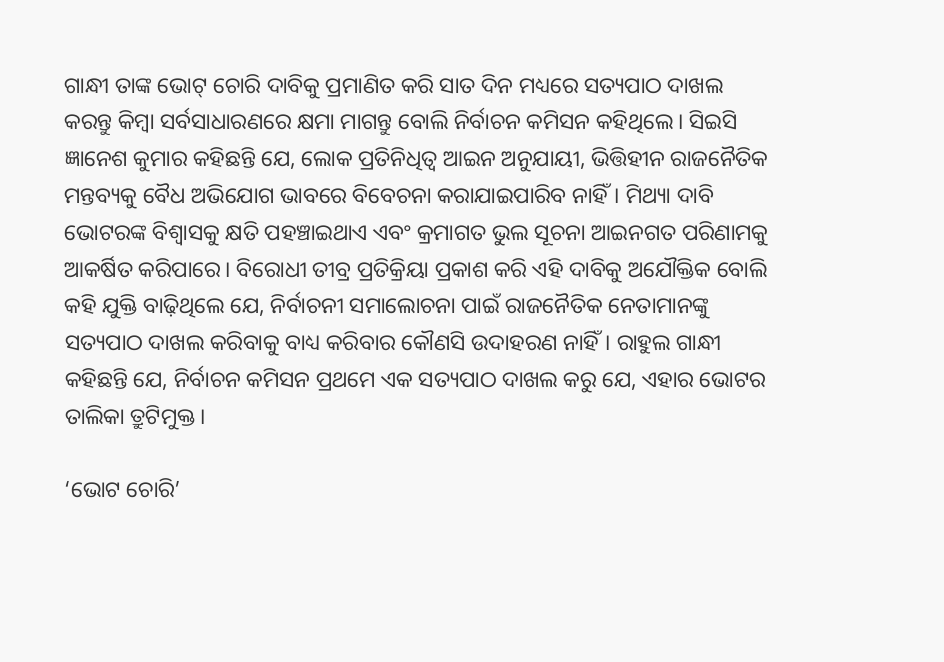ଗାନ୍ଧୀ ତାଙ୍କ ଭୋଟ୍ ଚୋରି ଦାବିକୁ ପ୍ରମାଣିତ କରି ସାତ ଦିନ ମଧ୍ୟରେ ସତ୍ୟପାଠ ଦାଖଲ କରନ୍ତୁ କିମ୍ବା ସର୍ବସାଧାରଣରେ କ୍ଷମା ମାଗନ୍ତୁ ବୋଲି ନିର୍ବାଚନ କମିସନ କହିଥିଲେ। ସିଇସି ଜ୍ଞାନେଶ କୁମାର କହିଛନ୍ତି ଯେ, ଲୋକ ପ୍ରତିନିଧିତ୍ୱ ଆଇନ ଅନୁଯାୟୀ, ଭିତ୍ତିହୀନ ରାଜନୈତିକ ମନ୍ତବ୍ୟକୁ ବୈଧ ଅଭିଯୋଗ ଭାବରେ ବିବେଚନା କରାଯାଇପାରିବ ନାହିଁ। ମିଥ୍ୟା ଦାବି ଭୋଟରଙ୍କ ବିଶ୍ୱାସକୁ କ୍ଷତି ପହଞ୍ଚାଇଥାଏ ଏବଂ କ୍ରମାଗତ ଭୁଲ ସୂଚନା ଆଇନଗତ ପରିଣାମକୁ ଆକର୍ଷିତ କରିପାରେ। ବିରୋଧୀ ତୀବ୍ର ପ୍ରତିକ୍ରିୟା ପ୍ରକାଶ କରି ଏହି ଦାବିକୁ ଅଯୌକ୍ତିକ ବୋଲି କହି ଯୁକ୍ତି ବାଢ଼ିଥିଲେ ଯେ, ନିର୍ବାଚନୀ ସମାଲୋଚନା ପାଇଁ ରାଜନୈତିକ ନେତାମାନଙ୍କୁ ସତ୍ୟପାଠ ଦାଖଲ କରିବାକୁ ବାଧ୍ୟ କରିବାର କୌଣସି ଉଦାହରଣ ନାହିଁ। ରାହୁଲ ଗାନ୍ଧୀ କହିଛନ୍ତି ଯେ, ନିର୍ବାଚନ କମିସନ ପ୍ରଥମେ ଏକ ସତ୍ୟପାଠ ଦାଖଲ କରୁ ଯେ, ଏହାର ଭୋଟର ତାଲିକା ତ୍ରୁଟିମୁକ୍ତ।

‘ଭୋଟ ଚୋରି’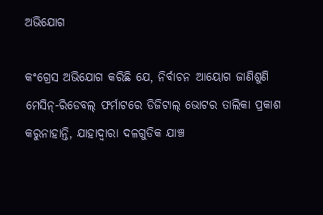ଅଭିଯୋଗ

କଂଗ୍ରେସ ଅଭିଯୋଗ କରିଛି ଯେ, ନିର୍ବାଚନ ଆୟୋଗ ଜାଣିଶୁଣି ମେସିନ୍-ରିଡେବଲ୍ ଫର୍ମାଟରେ ଡିଜିଟାଲ୍ ଭୋଟର ତାଲିକା ପ୍ରକାଶ କରୁନାହାନ୍ତି, ଯାହାଦ୍ୱାରା ଦଳଗୁଡିକ ଯାଞ୍ଚ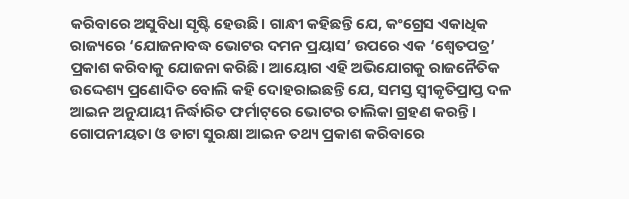କରିବାରେ ଅସୁବିଧା ସୃଷ୍ଟି ହେଉଛି। ଗାନ୍ଧୀ କହିଛନ୍ତି ଯେ, କଂଗ୍ରେସ ଏକାଧିକ ରାଜ୍ୟରେ ‘ଯୋଜନାବଦ୍ଧ ଭୋଟର ଦମନ ପ୍ରୟାସ’ ଉପରେ ଏକ ‘ଶ୍ୱେତପତ୍ର’ ପ୍ରକାଶ କରିବାକୁ ଯୋଜନା କରିଛି। ଆୟୋଗ ଏହି ଅଭିଯୋଗକୁ ରାଜନୈତିକ ଉଦ୍ଦେଶ୍ୟ ପ୍ରଣୋଦିତ ବୋଲି କହି ଦୋହରାଇଛନ୍ତି ଯେ, ସମସ୍ତ ସ୍ୱୀକୃତିପ୍ରାପ୍ତ ଦଳ ଆଇନ ଅନୁଯାୟୀ ନିର୍ଦ୍ଧାରିତ ଫର୍ମାଟ୍‌ରେ ଭୋଟର ତାଲିକା ଗ୍ରହଣ କରନ୍ତି। ଗୋପନୀୟତା ଓ ଡାଟା ସୁରକ୍ଷା ଆଇନ ତଥ୍ୟ ପ୍ରକାଶ କରିବାରେ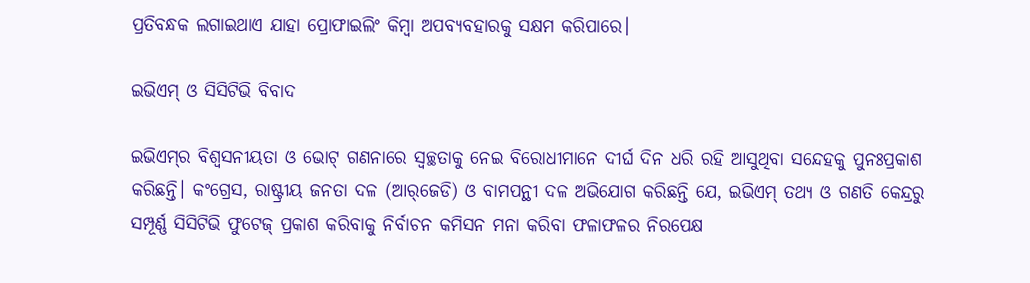ପ୍ରତିବନ୍ଧକ ଲଗାଇଥାଏ ଯାହା ପ୍ରୋଫାଇଲିଂ କିମ୍ବା ଅପବ୍ୟବହାରକୁ ସକ୍ଷମ କରିପାରେ।

ଇଭିଏମ୍ ଓ ସିସିଟିଭି ବିବାଦ

ଇଭିଏମ୍‌ର ବିଶ୍ୱସନୀୟତା ଓ ଭୋଟ୍ ଗଣନାରେ ସ୍ୱଚ୍ଛତାକୁ ନେଇ ବିରୋଧୀମାନେ ଦୀର୍ଘ ଦିନ ଧରି ରହି ଆସୁଥିବା ସନ୍ଦେହକୁ ପୁନଃପ୍ରକାଶ କରିଛନ୍ତି। କଂଗ୍ରେସ, ରାଷ୍ଟ୍ରୀୟ ଜନତା ଦଳ (ଆର୍‌ଜେଡି) ଓ ବାମପନ୍ଥୀ ଦଳ ଅଭିଯୋଗ କରିଛନ୍ତି ଯେ, ଇଭିଏମ୍ ତଥ୍ୟ ଓ ଗଣତି କେନ୍ଦ୍ରରୁ ସମ୍ପୂର୍ଣ୍ଣ ସିସିଟିଭି ଫୁଟେଜ୍ ପ୍ରକାଶ କରିବାକୁ ନିର୍ବାଚନ କମିସନ ମନା କରିବା ଫଳାଫଳର ନିରପେକ୍ଷ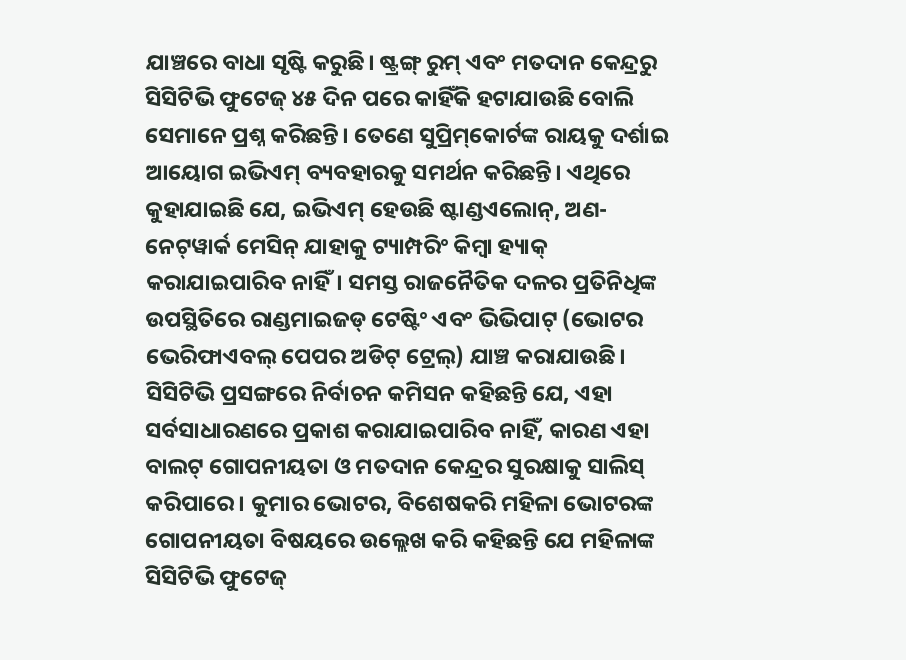ଯାଞ୍ଚରେ ବାଧା ସୃଷ୍ଟି କରୁଛି। ଷ୍ଟ୍ରଙ୍ଗ୍ ରୁମ୍ ଏବଂ ମତଦାନ କେନ୍ଦ୍ରରୁ ସିସିଟିଭି ଫୁଟେଜ୍ ୪୫ ଦିନ ପରେ କାହିଁକି ହଟାଯାଉଛି ବୋଲି ସେମାନେ ପ୍ରଶ୍ନ କରିଛନ୍ତି। ତେଣେ ସୁପ୍ରିମ୍‌କୋର୍ଟଙ୍କ ରାୟକୁ ଦର୍ଶାଇ ଆୟୋଗ ଇଭିଏମ୍ ବ୍ୟବହାରକୁ ସମର୍ଥନ କରିଛନ୍ତି। ଏଥିରେ କୁହାଯାଇଛି ଯେ, ଇଭିଏମ୍ ହେଉଛି ଷ୍ଟାଣ୍ଡଏଲୋନ୍, ଅଣ-ନେଟ୍‌ୱାର୍କ ମେସିନ୍ ଯାହାକୁ ଟ୍ୟାମ୍ପରିଂ କିମ୍ବା ହ୍ୟାକ୍ କରାଯାଇପାରିବ ନାହିଁ। ସମସ୍ତ ରାଜନୈତିକ ଦଳର ପ୍ରତିନିଧିଙ୍କ ଉପସ୍ଥିତିରେ ରାଣ୍ଡମାଇଜଡ୍ ଟେଷ୍ଟିଂ ଏବଂ ଭିଭିପାଟ୍ (ଭୋଟର ଭେରିଫାଏବଲ୍ ପେପର ଅଡିଟ୍ ଟ୍ରେଲ୍) ଯାଞ୍ଚ କରାଯାଉଛି। ସିସିଟିଭି ପ୍ରସଙ୍ଗରେ ନିର୍ବାଚନ କମିସନ କହିଛନ୍ତି ଯେ, ଏହା ସର୍ବସାଧାରଣରେ ପ୍ରକାଶ କରାଯାଇପାରିବ ନାହିଁ, କାରଣ ଏହା ବାଲଟ୍ ଗୋପନୀୟତା ଓ ମତଦାନ କେନ୍ଦ୍ରର ସୁରକ୍ଷାକୁ ସାଲିସ୍ କରିପାରେ। କୁମାର ଭୋଟର, ବିଶେଷକରି ମହିଳା ଭୋଟରଙ୍କ ଗୋପନୀୟତା ବିଷୟରେ ଉଲ୍ଲେଖ କରି କହିଛନ୍ତି ଯେ ମହିଳାଙ୍କ ସିସିଟିଭି ଫୁଟେଜ୍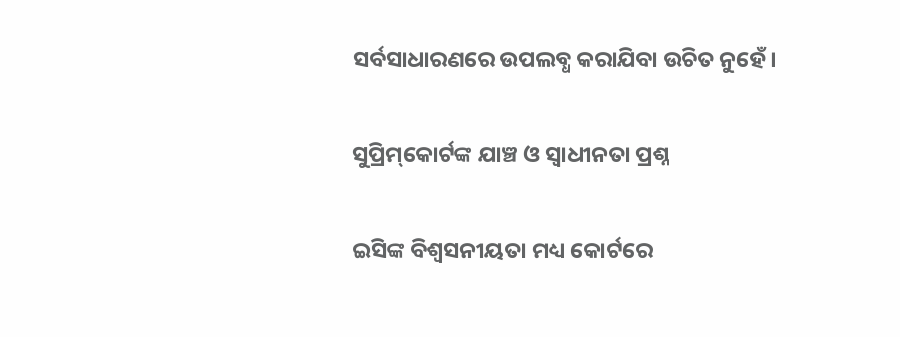ସର୍ବସାଧାରଣରେ ଉପଲବ୍ଧ କରାଯିବା ଉଚିତ ନୁହେଁ।

ସୁପ୍ରିମ୍‌କୋର୍ଟଙ୍କ ଯାଞ୍ଚ ଓ ସ୍ୱାଧୀନତା ପ୍ରଶ୍ନ

ଇସିଙ୍କ ବିଶ୍ୱସନୀୟତା ମଧ୍ୟ କୋର୍ଟରେ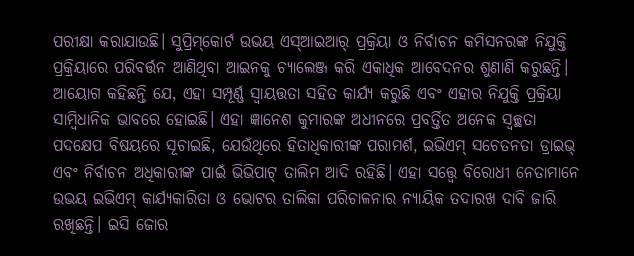ପରୀକ୍ଷା କରାଯାଉଛି। ସୁପ୍ରିମ୍‌କୋର୍ଟ ଉଭୟ ଏସ୍‌ଆଇଆର୍‌ ପ୍ରକ୍ରିୟା ଓ ନିର୍ବାଚନ କମିସନରଙ୍କ ନିଯୁକ୍ତି ପ୍ରକ୍ରିୟାରେ ପରିବର୍ତ୍ତନ ଆଣିଥିବା ଆଇନକୁ ଚ୍ୟାଲେଞ୍ଜ କରି ଏକାଧିକ ଆବେଦନର ଶୁଣାଣି କରୁଛନ୍ତି। ଆୟୋଗ କହିଛନ୍ତି ଯେ, ଏହା ସମ୍ପୂର୍ଣ୍ଣ ସ୍ୱାୟତ୍ତତା ସହିତ କାର୍ଯ୍ୟ କରୁଛି ଏବଂ ଏହାର ନିଯୁକ୍ତି ପ୍ରକ୍ରିୟା ସାମ୍ବିଧାନିକ ଭାବରେ ହୋଇଛି। ଏହା ଜ୍ଞାନେଶ କୁମାରଙ୍କ ଅଧୀନରେ ପ୍ରବର୍ତ୍ତିତ ଅନେକ ସ୍ୱଚ୍ଛତା ପଦକ୍ଷେପ ବିଷୟରେ ସୂଚାଇଛି, ଯେଉଁଥିରେ ହିତାଧିକାରୀଙ୍କ ପରାମର୍ଶ, ଇଭିଏମ୍ ସଚେତନତା ଡ୍ରାଇଭ୍ ଏବଂ ନିର୍ବାଚନ ଅଧିକାରୀଙ୍କ ପାଇଁ ଭିଭିପାଟ୍ ତାଲିମ ଆଦି ରହିଛି। ଏହା ସତ୍ତ୍ବେ ବିରୋଧୀ ନେତାମାନେ ଉଭୟ ଇଭିଏମ୍ କାର୍ଯ୍ୟକାରିତା ଓ ଭୋଟର ତାଲିକା ପରିଚାଳନାର ନ୍ୟାୟିକ ତଦାରଖ ଦାବି ଜାରି ରଖିଛନ୍ତି। ଇସି ଜୋର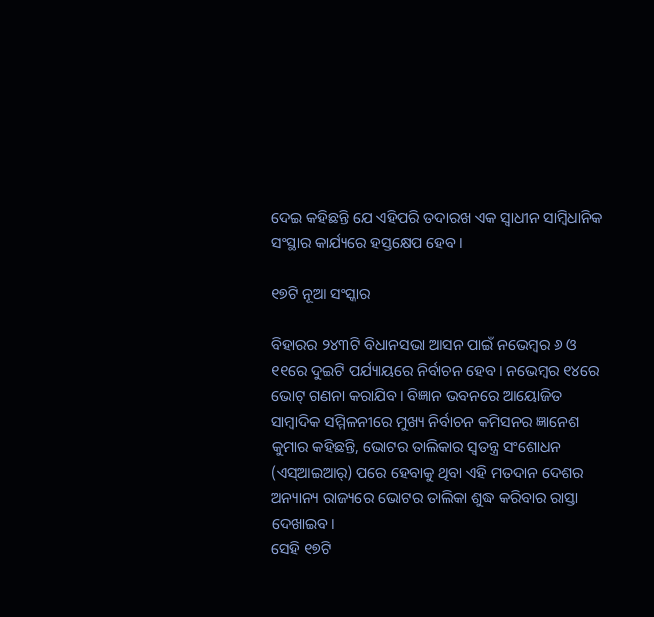ଦେଇ କହିଛନ୍ତି ଯେ ଏହିପରି ତଦାରଖ ଏକ ସ୍ୱାଧୀନ ସାମ୍ବିଧାନିକ ସଂସ୍ଥାର କାର୍ଯ୍ୟରେ ହସ୍ତକ୍ଷେପ ହେବ।

୧୭ଟି ନୂଆ ସଂସ୍କାର

ବିହାରର ୨୪୩ଟି ବିଧାନସଭା ଆସନ ପାଇଁ ନଭେମ୍ବର ୬ ଓ ୧୧ରେ ଦୁଇଟି ପର୍ଯ୍ୟାୟରେ ନିର୍ବାଚନ ହେବ। ନଭେମ୍ବର ୧୪ରେ ଭୋଟ୍ ଗଣନା କରାଯିବ। ବିଜ୍ଞାନ ଭବନରେ ଆୟୋଜିତ ସାମ୍ବାଦିକ ସମ୍ମିଳନୀରେ ମୁଖ୍ୟ ନିର୍ବାଚନ କମିସନର ଜ୍ଞାନେଶ କୁମାର କହିଛନ୍ତି, ଭୋଟର ତାଲିକାର ସ୍ୱତନ୍ତ୍ର ସଂଶୋଧନ (ଏସ୍‌ଆଇଆର୍‌) ପରେ ହେବାକୁ ଥିବା ଏହି ମତଦାନ ଦେଶର ଅନ୍ୟାନ୍ୟ ରାଜ୍ୟରେ ଭୋଟର ତାଲିକା ଶୁଦ୍ଧ କରିବାର ରାସ୍ତା ଦେଖାଇବ।
ସେହି ୧୭ଟି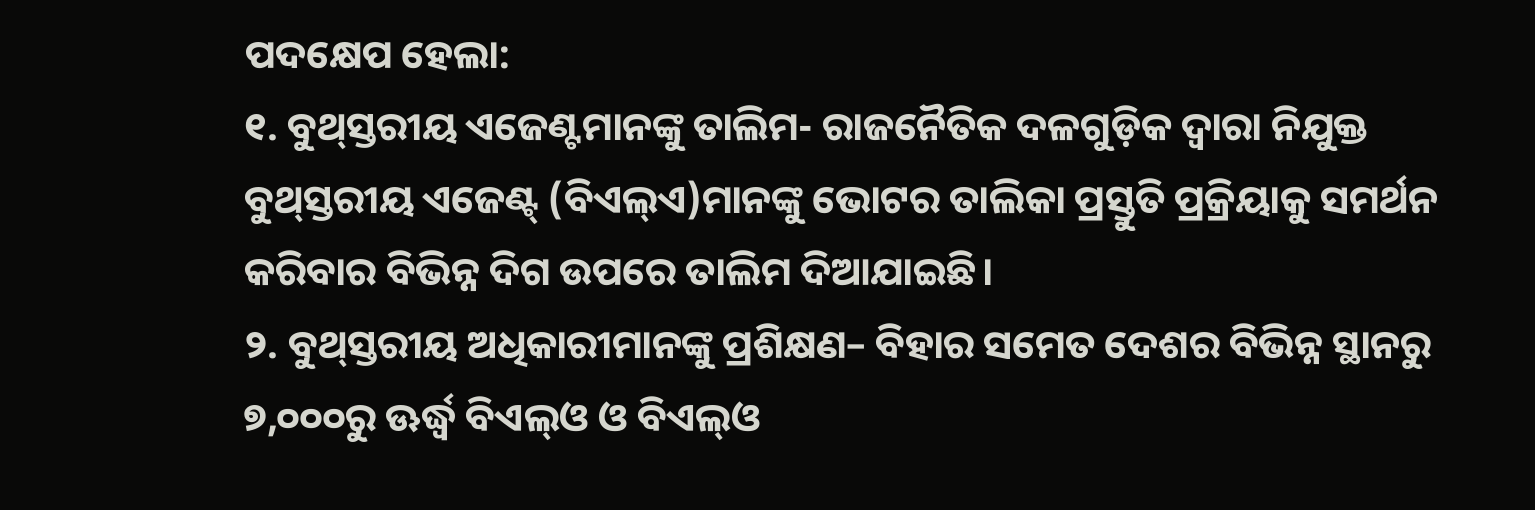ପଦକ୍ଷେପ ହେଲା:
୧. ବୁଥ୍‌ସ୍ତରୀୟ ଏଜେଣ୍ଟମାନଙ୍କୁ ତାଲିମ- ରାଜନୈତିକ ଦଳଗୁଡ଼ିକ ଦ୍ବାରା ନିଯୁକ୍ତ ବୁଥ୍‌ସ୍ତରୀୟ ଏଜେଣ୍ଟ୍‌ (ବିଏଲ୍‌ଏ)ମାନଙ୍କୁ ଭୋଟର ତାଲିକା ପ୍ରସ୍ତୁତି ପ୍ରକ୍ରିୟାକୁ ସମର୍ଥନ କରିବାର ବିଭିନ୍ନ ଦିଗ ଉପରେ ତାଲିମ ଦିଆଯାଇଛି।
୨. ବୁଥ୍‌ସ୍ତରୀୟ ଅଧିକାରୀମାନଙ୍କୁ ପ୍ରଶିକ୍ଷଣ– ବିହାର ସମେତ ଦେଶର ବିଭିନ୍ନ ସ୍ଥାନରୁ ୭,୦୦୦ରୁ ଊର୍ଦ୍ଧ୍ୱ ବିଏଲ୍‌ଓ ଓ ବିଏଲ୍‌ଓ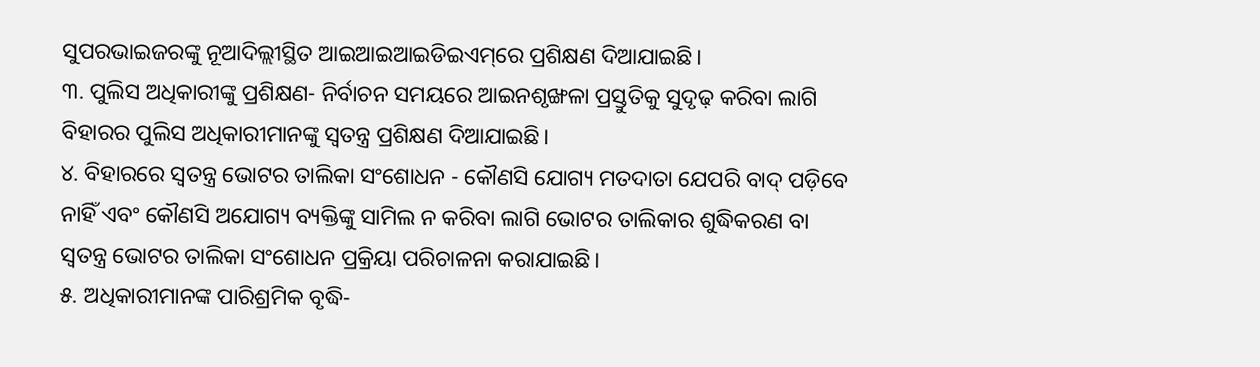ସୁପରଭାଇଜରଙ୍କୁ ନୂଆଦିଲ୍ଲୀସ୍ଥିତ ଆଇଆଇଆଇଡିଇଏମ୍‌ରେ ପ୍ରଶିକ୍ଷଣ ଦିଆଯାଇଛି।
୩. ପୁଲିସ ଅଧିକାରୀଙ୍କୁ ପ୍ରଶିକ୍ଷଣ- ନିର୍ବାଚନ ସମୟରେ ଆଇନଶୃଙ୍ଖଳା ପ୍ରସ୍ତୁତିକୁ ସୁଦୃଢ଼ କରିବା ଲାଗି ବିହାରର ପୁଲିସ ଅଧିକାରୀମାନଙ୍କୁ ସ୍ବତନ୍ତ୍ର ପ୍ରଶିକ୍ଷଣ ଦିଆଯାଇଛି।
୪. ବିହାରରେ ସ୍ବତନ୍ତ୍ର ଭୋଟର ତାଲିକା ସଂଶୋଧନ - କୌଣସି ଯୋଗ୍ୟ ମତଦାତା ଯେପରି ବାଦ୍ ପଡ଼ିବେ ନାହିଁ ଏବଂ କୌଣସି ଅଯୋଗ୍ୟ ବ୍ୟକ୍ତିଙ୍କୁ ସାମିଲ ନ କରିବା ଲାଗି ଭୋଟର ତାଲିକାର ଶୁଦ୍ଧିକରଣ ବା ସ୍ୱତନ୍ତ୍ର ଭୋଟର ତାଲିକା ସଂଶୋଧନ ପ୍ରକ୍ରିୟା ପରିଚାଳନା କରାଯାଇଛି।
୫. ଅଧିକାରୀମାନଙ୍କ ପାରିଶ୍ରମିକ ବୃଦ୍ଧି-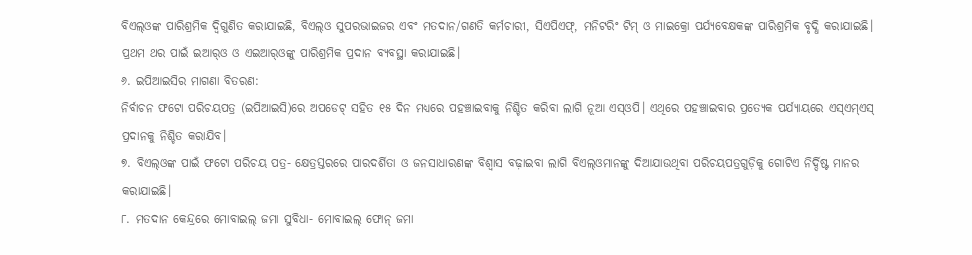ବିଏଲ୍‌ଓଙ୍କ ପାରିଶ୍ରମିକ ଦ୍ୱିଗୁଣିତ କରାଯାଇଛି, ବିଏଲ୍‌ଓ ସୁପରଭାଇଜର ଏବଂ ମତଦାନ/ଗଣତି କର୍ମଚାରୀ, ସିଏପିଏଫ୍, ମନିଟରିଂ ଟିମ୍ ଓ ମାଇକ୍ରୋ ପର୍ଯ୍ୟବେକ୍ଷକଙ୍କ ପାରିଶ୍ରମିକ ବୃଦ୍ଧି କରାଯାଇଛି। ପ୍ରଥମ ଥର ପାଇଁ ଇଆର୍‌ଓ ଓ ଏଇଆର୍‌ଓଙ୍କୁ ପାରିଶ୍ରମିକ ପ୍ରଦାନ ବ୍ୟବସ୍ଥା କରାଯାଇଛି।
୬. ଇପିଆଇସିର ମାଗଣା ବିତରଣ:
ନିର୍ବାଚନ ଫଟୋ ପରିଚୟପତ୍ର (ଇପିଆଇସି)ରେ ଅପଡେଟ୍‌ ସହିତ ୧୫ ଦିନ ମଧ୍ୟରେ ପହଞ୍ଚାଇବାକୁ ନିଶ୍ଚିତ କରିବା ଲାଗି ନୂଆ ଏସ୍‌ଓପି। ଏଥିରେ ପହଞ୍ଚାଇବାର ପ୍ରତ୍ୟେକ ପର୍ଯ୍ୟାୟରେ ଏସ୍‌ଏମ୍‌ଏସ୍‌ ପ୍ରଦାନକୁ ନିଶ୍ଚିତ କରାଯିବ।
୭. ବିଏଲ୍‌ଓଙ୍କ ପାଇଁ ଫଟୋ ପରିଚୟ ପତ୍ର- କ୍ଷେତ୍ରସ୍ତରରେ ପାରଦର୍ଶିତା ଓ ଜନସାଧାରଣଙ୍କ ବିଶ୍ୱାସ ବଢ଼ାଇବା ଲାଗି ବିଏଲ୍‌ଓମାନଙ୍କୁ ଦିଆଯାଉଥିବା ପରିଚୟପତ୍ରଗୁଡ଼ିକୁ ଗୋଟିଏ ନିର୍ଦ୍ଦିଷ୍ଟ ମାନର କରାଯାଇଛି।
୮. ମତଦାନ କେନ୍ଦ୍ରରେ ମୋବାଇଲ୍‌ ଜମା ସୁବିଧା- ମୋବାଇଲ୍ ଫୋନ୍ ଜମା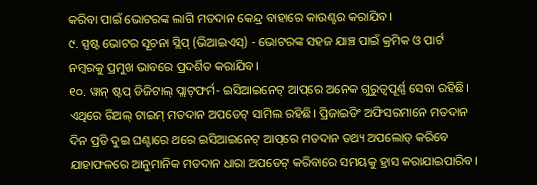କରିବା ପାଇଁ ଭୋଟରଙ୍କ ଲାଗି ମତଦାନ କେନ୍ଦ୍ର ବାହାରେ କାଉଣ୍ଟର କରାଯିବ।
୯. ସ୍ପଷ୍ଟ ଭୋଟର ସୂଚନା ସ୍ଲିପ୍ (ଭିଆଇଏସ୍) - ଭୋଟରଙ୍କ ସହଜ ଯାଞ୍ଚ ପାଇଁ କ୍ରମିକ ଓ ପାର୍ଟ ନମ୍ବରକୁ ପ୍ରମୁଖ ଭାବରେ ପ୍ରଦର୍ଶିତ କରାଯିବ।
୧୦. ୱାନ୍ ଷ୍ଟପ୍ ଡିଜିଟାଲ୍‌ ପ୍ଲାଟ୍‌ଫର୍ମ- ଇସିଆଇନେଟ୍ ଆପ୍‌ରେ ଅନେକ ଗୁରୁତ୍ୱପୂର୍ଣ୍ଣ ସେବା ରହିଛି। ଏଥିରେ ରିଅଲ୍ ଟାଇମ୍ ମତଦାନ ଅପଡେଟ୍ ସାମିଲ ରହିଛି। ପ୍ରିଜାଇଡିଂ ଅଫିସରମାନେ ମତଦାନ ଦିନ ପ୍ରତି ଦୁଇ ଘଣ୍ଟାରେ ଥରେ ଇସିଆଇନେଟ୍ ଆପ୍‌ରେ ମତଦାନ ତଥ୍ୟ ଅପଲୋଡ୍ କରିବେ ଯାହାଫଳରେ ଆନୁମାନିକ ମତଦାନ ଧାରା ଅପଡେଟ୍ କରିବାରେ ସମୟକୁ ହ୍ରାସ କରାଯାଇପାରିବ।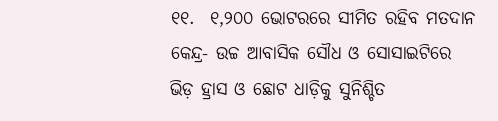୧୧.  ୧,୨୦୦ ଭୋଟରରେ ସୀମିତ ରହିବ ମତଦାନ କେନ୍ଦ୍ର- ଉଚ୍ଚ ଆବାସିକ ସୌଧ ଓ ସୋସାଇଟିରେ ଭିଡ଼ ହ୍ରାସ ଓ ଛୋଟ ଧାଡ଼ିକୁ ସୁନିଶ୍ଚିତ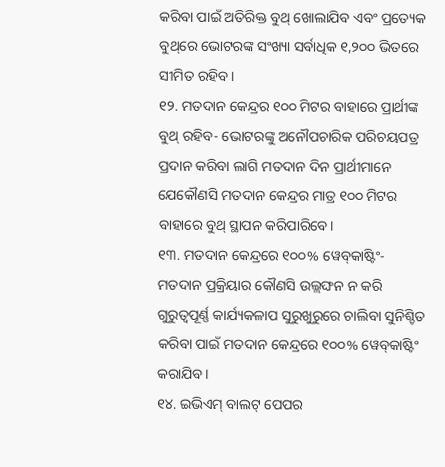କରିବା ପାଇଁ ଅତିରିକ୍ତ ବୁଥ୍ ଖୋଲାଯିବ ଏବଂ ପ୍ରତ୍ୟେକ ବୁଥ୍‌ରେ ଭୋଟରଙ୍କ ସଂଖ୍ୟା ସର୍ବାଧିକ ୧,୨୦୦ ଭିତରେ ସୀମିତ ରହିବ।
୧୨. ମତଦାନ କେନ୍ଦ୍ରର ୧୦୦ ମିଟର ବାହାରେ ପ୍ରାର୍ଥୀଙ୍କ ବୁଥ୍‌ ରହିବ- ଭୋଟରଙ୍କୁ ଅନୌପଚାରିକ ପରିଚୟପତ୍ର ପ୍ରଦାନ କରିବା ଲାଗି ମତଦାନ ଦିନ ପ୍ରାର୍ଥୀମାନେ ଯେକୌଣସି ମତଦାନ କେନ୍ଦ୍ରର ମାତ୍ର ୧୦୦ ମିଟର ବାହାରେ ବୁଥ୍ ସ୍ଥାପନ କରିପାରିବେ।
୧୩. ମତଦାନ କେନ୍ଦ୍ରରେ ୧୦୦% ୱେବ୍‌କାଷ୍ଟିଂ- ମତଦାନ ପ୍ରକ୍ରିୟାର କୌଣସି ଉଲ୍ଲଙ୍ଘନ ନ କରି ଗୁରୁତ୍ୱପୂର୍ଣ୍ଣ କାର୍ଯ୍ୟକଳାପ ସୁରୁଖୁରୁରେ ଚାଲିବା ସୁନିଶ୍ଚିତ କରିବା ପାଇଁ ମତଦାନ କେନ୍ଦ୍ରରେ ୧୦୦% ୱେବ୍‌କାଷ୍ଟିଂ କରାଯିବ।
୧୪. ଇଭିଏମ୍ ବାଲଟ୍ ପେପର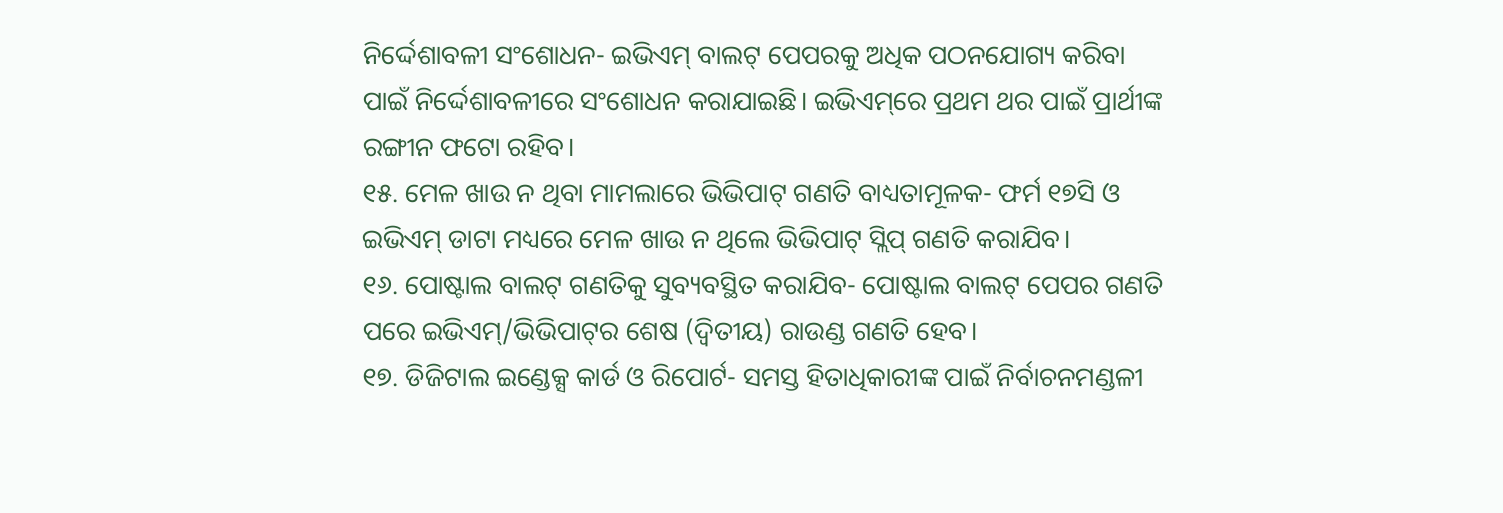ନିର୍ଦ୍ଦେଶାବଳୀ ସଂଶୋଧନ- ଇଭିଏମ୍ ବାଲଟ୍ ପେପରକୁ ଅଧିକ ପଠନଯୋଗ୍ୟ କରିବା ପାଇଁ ନିର୍ଦ୍ଦେଶାବଳୀରେ ସଂଶୋଧନ କରାଯାଇଛି। ଇଭିଏମ୍‌ରେ ପ୍ରଥମ ଥର ପାଇଁ ପ୍ରାର୍ଥୀଙ୍କ ରଙ୍ଗୀନ ଫଟୋ ରହିବ।
୧୫. ମେଳ ଖାଉ ନ ଥିବା ମାମଲାରେ ଭିଭିପାଟ୍ ଗଣତି ବାଧ୍ୟତାମୂଳକ- ଫର୍ମ ୧୭ସି ଓ ଇଭିଏମ୍ ଡାଟା ମଧ୍ୟରେ ମେଳ ଖାଉ ନ ଥିଲେ ଭିଭିପାଟ୍ ସ୍ଲିପ୍ ଗଣତି କରାଯିବ।
୧୬. ପୋଷ୍ଟାଲ ବାଲଟ୍ ଗଣତିକୁ ସୁବ୍ୟବସ୍ଥିତ କରାଯିବ- ପୋଷ୍ଟାଲ ବାଲଟ୍ ପେପର ଗଣତି ପରେ ଇଭିଏମ୍/ଭିଭିପାଟ୍‌ର ଶେଷ (ଦ୍ୱିତୀୟ) ରାଉଣ୍ଡ ଗଣତି ହେବ।
୧୭. ଡିଜିଟାଲ ଇଣ୍ଡେକ୍ସ କାର୍ଡ ଓ ରିପୋର୍ଟ- ସମସ୍ତ ହିତାଧିକାରୀଙ୍କ ପାଇଁ ନିର୍ବାଚନମଣ୍ଡଳୀ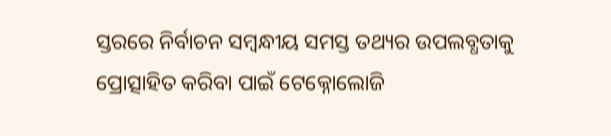ସ୍ତରରେ ନିର୍ବାଚନ ସମ୍ବନ୍ଧୀୟ ସମସ୍ତ ତଥ୍ୟର ଉପଲବ୍ଧତାକୁ ପ୍ରୋତ୍ସାହିତ କରିବା ପାଇଁ ଟେକ୍ନୋଲୋଜି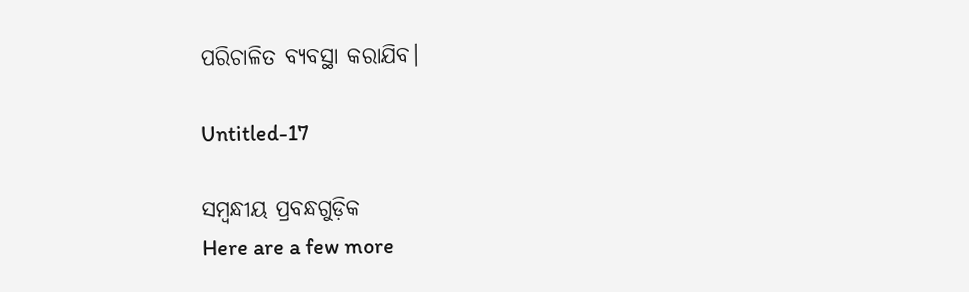ପରିଚାଳିତ ବ୍ୟବସ୍ଥା କରାଯିବ।

Untitled-17

ସମ୍ବନ୍ଧୀୟ ପ୍ରବନ୍ଧଗୁଡ଼ିକ
Here are a few more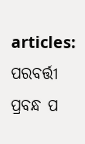articles:
ପରବର୍ତ୍ତୀ ପ୍ରବନ୍ଧ ପ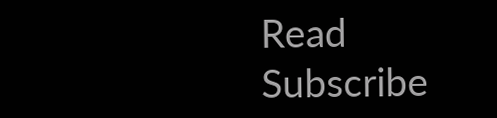Read
Subscribe